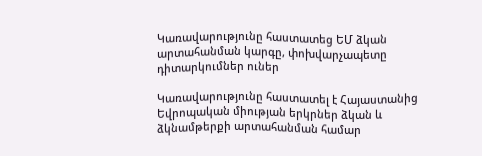Կառավարությունը հաստատեց ԵՄ ձկան արտահանման կարգը, փոխվարչապետը դիտարկումներ ուներ

Կառավարությունը հաստատել է Հայաստանից Եվրոպական միության երկրներ ձկան և ձկնամթերքի արտահանման համար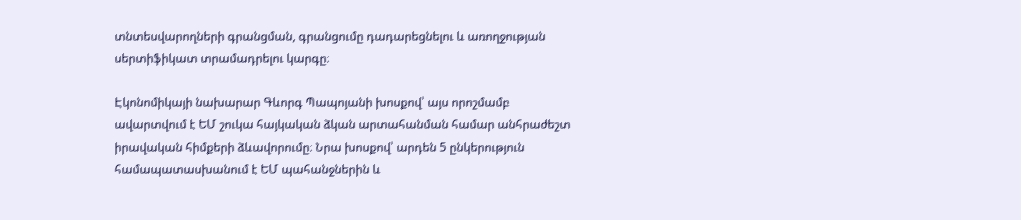տնտեսվարողների գրանցման, գրանցումը դադարեցնելու և առողջության սերտիֆիկատ տրամադրելու կարգը։

Էկոնոմիկայի նախարար Գևորգ Պապոյանի խոսքով՝ այս որոշմամբ ավարտվում է ԵՄ շուկա հայկական ձկան արտահանման համար անհրաժեշտ իրավական հիմքերի ձևավորումը։ Նրա խոսքով՝ արդեն 5 ընկերություն համապատասխանում է ԵՄ պահանջներին և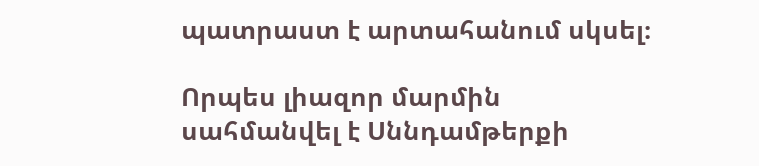պատրաստ է արտահանում սկսել։

Որպես լիազոր մարմին սահմանվել է Սննդամթերքի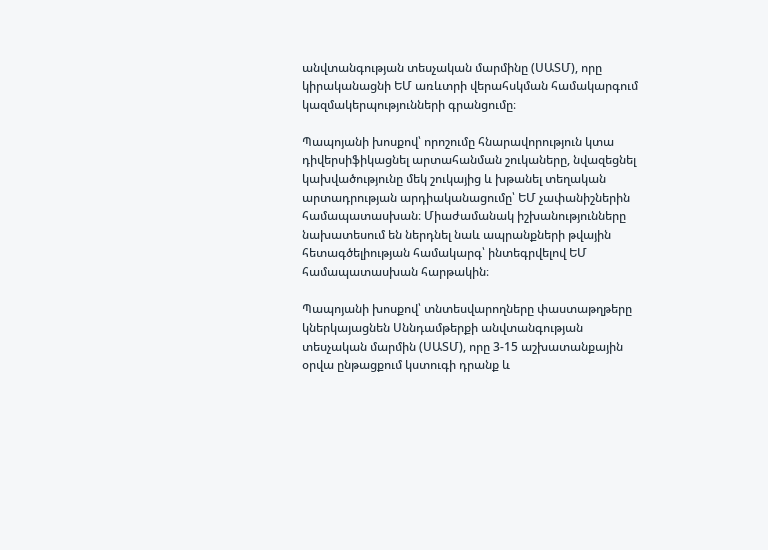անվտանգության տեսչական մարմինը (ՍԱՏՄ), որը կիրականացնի ԵՄ առևտրի վերահսկման համակարգում կազմակերպությունների գրանցումը։

Պապոյանի խոսքով՝ որոշումը հնարավորություն կտա դիվերսիֆիկացնել արտահանման շուկաները, նվազեցնել կախվածությունը մեկ շուկայից և խթանել տեղական արտադրության արդիականացումը՝ ԵՄ չափանիշներին համապատասխան։ Միաժամանակ իշխանությունները նախատեսում են ներդնել նաև ապրանքների թվային հետագծելիության համակարգ՝ ինտեգրվելով ԵՄ համապատասխան հարթակին։

Պապոյանի խոսքով՝ տնտեսվարողները փաստաթղթերը կներկայացնեն Սննդամթերքի անվտանգության տեսչական մարմին (ՍԱՏՄ), որը 3-15 աշխատանքային օրվա ընթացքում կստուգի դրանք և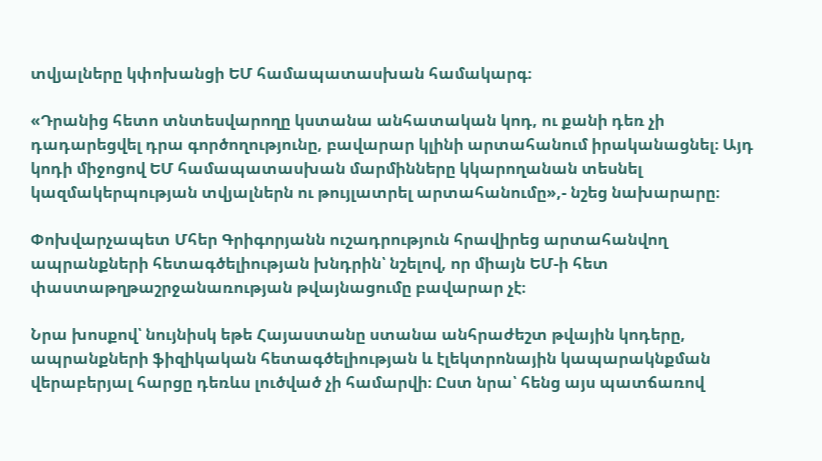տվյալները կփոխանցի ԵՄ համապատասխան համակարգ։

«Դրանից հետո տնտեսվարողը կստանա անհատական կոդ, ու քանի դեռ չի դադարեցվել դրա գործողությունը, բավարար կլինի արտահանում իրականացնել։ Այդ կոդի միջոցով ԵՄ համապատասխան մարմինները կկարողանան տեսնել կազմակերպության տվյալներն ու թույլատրել արտահանումը»,- նշեց նախարարը։

Փոխվարչապետ Մհեր Գրիգորյանն ուշադրություն հրավիրեց արտահանվող ապրանքների հետագծելիության խնդրին՝ նշելով, որ միայն ԵՄ-ի հետ փաստաթղթաշրջանառության թվայնացումը բավարար չէ։

Նրա խոսքով՝ նույնիսկ եթե Հայաստանը ստանա անհրաժեշտ թվային կոդերը, ապրանքների ֆիզիկական հետագծելիության և էլեկտրոնային կապարակնքման վերաբերյալ հարցը դեռևս լուծված չի համարվի։ Ըստ նրա՝ հենց այս պատճառով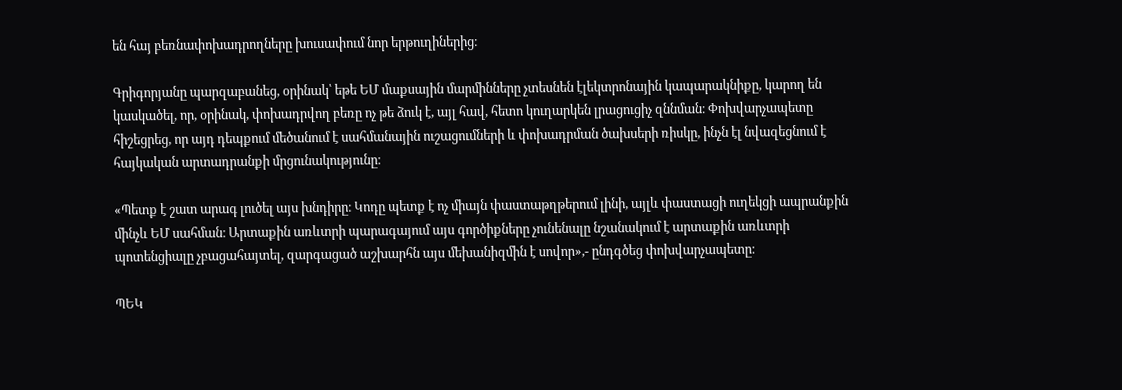են հայ բեռնափոխադրողները խուսափում նոր երթուղիներից։

Գրիգորյանը պարզաբանեց, օրինակ՝ եթե ԵՄ մաքսային մարմինները չտեսնեն էլեկտրոնային կապարակնիքը, կարող են կասկածել, որ, օրինակ, փոխադրվող բեռը ոչ թե ձուկ է, այլ հավ, հետո կուղարկեն լրացուցիչ զննման։ Փոխվարչապետը հիշեցրեց, որ այդ դեպքում մեծանում է սահմանային ուշացումների և փոխադրման ծախսերի ռիսկը, ինչն էլ նվազեցնում է հայկական արտադրանքի մրցունակությունը։

«Պետք է շատ արագ լուծել այս խնդիրը։ Կոդը պետք է ոչ միայն փաստաթղթերում լինի, այլև փաստացի ուղեկցի ապրանքին մինչև ԵՄ սահման։ Արտաքին առևտրի պարագայում այս գործիքները չունենալը նշանակում է արտաքին առևտրի պոտենցիալը չբացահայտել, զարգացած աշխարհն այս մեխանիզմին է սովոր»,- ընդգծեց փոխվարչապետը։

ՊԵԿ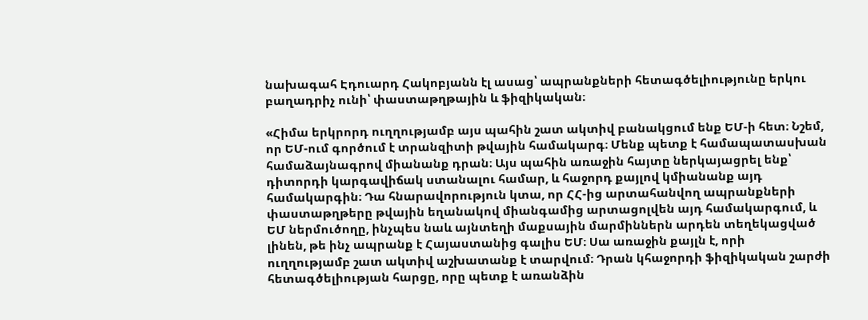նախագահ Էդուարդ Հակոբյանն էլ ասաց՝ ապրանքների հետագծելիությունը երկու բաղադրիչ ունի՝ փաստաթղթային և ֆիզիկական։

«Հիմա երկրորդ ուղղությամբ այս պահին շատ ակտիվ բանակցում ենք ԵՄ-ի հետ։ Նշեմ, որ ԵՄ-ում գործում է տրանզիտի թվային համակարգ։ Մենք պետք է համապատասխան համաձայնագրով միանանք դրան։ Այս պահին առաջին հայտը ներկայացրել ենք՝ դիտորդի կարգավիճակ ստանալու համար, և հաջորդ քայլով կմիանանք այդ համակարգին։ Դա հնարավորություն կտա, որ ՀՀ-ից արտահանվող ապրանքների փաստաթղթերը թվային եղանակով միանգամից արտացոլվեն այդ համակարգում, և ԵՄ ներմուծողը, ինչպես նաև այնտեղի մաքսային մարմիններն արդեն տեղեկացված լինեն, թե ինչ ապրանք է Հայաստանից գալիս ԵՄ։ Սա առաջին քայլն է, որի ուղղությամբ շատ ակտիվ աշխատանք է տարվում։ Դրան կհաջորդի ֆիզիկական շարժի հետագծելիության հարցը, որը պետք է առանձին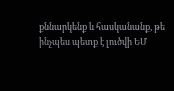քննարկենք և հասկանանք, թե ինչպես պետք է լուծվի ԵՄ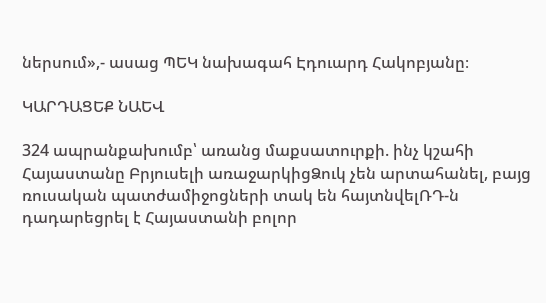ներսում»,- ասաց ՊԵԿ նախագահ Էդուարդ Հակոբյանը։

ԿԱՐԴԱՑԵՔ ՆԱԵՎ

324 ապրանքախումբ՝ առանց մաքսատուրքի. ինչ կշահի Հայաստանը Բրյուսելի առաջարկիցՁուկ չեն արտահանել, բայց ռուսական պատժամիջոցների տակ են հայտնվելՌԴ-ն դադարեցրել է Հայաստանի բոլոր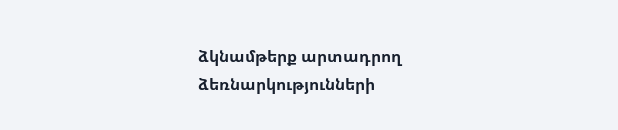ձկնամթերք արտադրող ձեռնարկությունների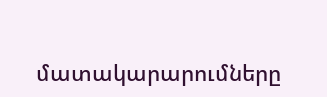մատակարարումները